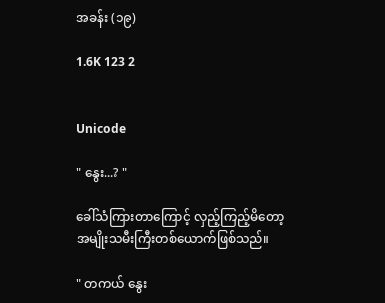အခန်း (၁၉)

1.6K 123 2


Unicode

" နွေး...? "

ခေါ်သံကြားတာကြောင့် လှည့်ကြည့်မိတော့ အမျိုးသမီးကြီးတစ်ယောက်ဖြစ်သည်။ ‌

" တကယ် နွေး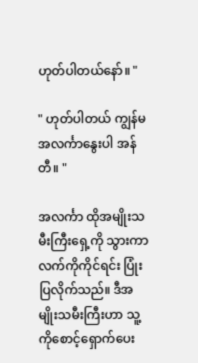ဟုတ်ပါတယ်နော်။ "

" ဟုတ်ပါတယ် ကျွန်မ အလင်္ကာနွေးပါ အန်တီ။ "

အလင်္ကာ ထိုအမျိုးသမီးကြီးရှေ့ကို သွားကာ
လက်ကိုကိုင်ရင်း ပြုံးပြလိုက်သည်။ ဒီအမျိုးသမီးကြီးဟာ သူ့ကိုစောင့်ရှောက်ပေး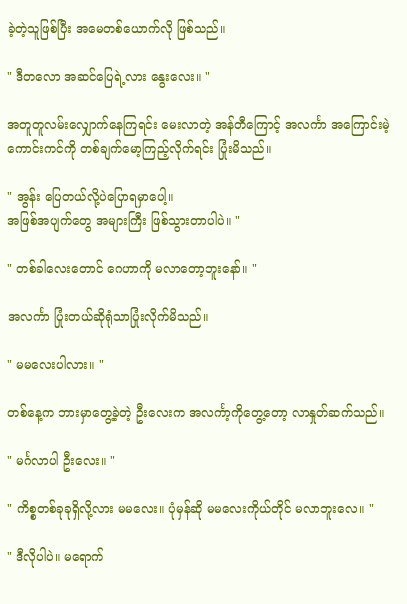ခဲ့တဲ့သူဖြစ်ပြီး အမေတစ်ယောက်လို ဖြစ်သည်။

" ဒီတလော အဆင်ပြေရဲ့လား နွေးလေး။ "

အတူတူလမ်းလျှောက်နေကြရင်း မေးလာတဲ့ အန်တီကြောင့် အလင်္ကာ အကြောင်းမဲ့ ကောင်းကင်ကို ‌တစ်ချက်မော့ကြည့်လိုက်ရင်း ပြုံးမိသည်။

" အွန်း ပြေတယ်လို့ပဲပြောရမှာပေါ့။
အဖြစ်အပျက်တွေ အများကြီး ဖြစ်သွားတာပါပဲ။ "

" တစ်ခါလေးတောင် ဂေဟာကို မလာတော့ဘူးနော်။ "

အလင်္ကာ ပြုံးတယ်ဆိုရုံသာပြုံးလိုက်မိသည်။

" မမလေးပါလား။ "

တစ်နေ့က ဘားမှာတွေ့ခဲ့တဲ့ ဦးလေးက အလင်္ကာ့ကိုတွေ့တော့ လာနှုတ်ဆက်သည်။

" မင်္ဂလာပါ ဦးလေး။ "

" ကိစ္စတစ်ခုခုရှိလို့လား မမလေး။ ပုံမှန်ဆို မမလေးကိုယ်တိုင် မလာဘူးလေ။ "

" ဒီလိုပါပဲ။ မရောက်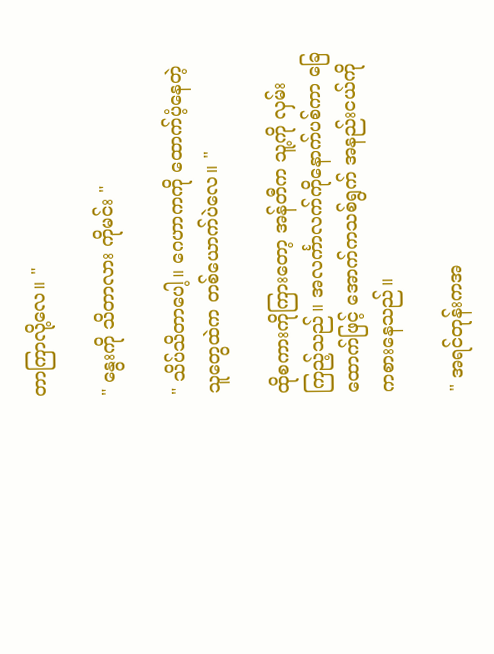တာကြာလို့လေ။ "

" နွေးကို သိတာလား ကိုမင်း "

" သိပ်သိတာပေါ့။ ဂေဟာကကို ထောက်ပံ့နေတဲ့ သူတွေထဲက တစ်ယောက်ပဲလေ။ "

ထိုစကားကိုကြားတော့ အန်တီက သူ့ကို လှမ်းကြည့်သည်။ အလင်္ကာလက်ကိုနောက်ပစ်ကာ ခြေထောက်ဖြင့် အောက်ကသစ်ရွက် အနည်းငယ်ကို ကစားနေသည်။

" အရင်တုန်းကအ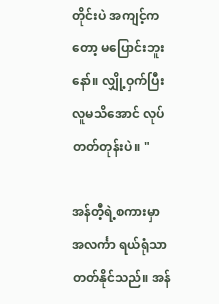တိုင်းပဲ အကျင့်ကတော့ မပြောင်းဘူးနော်။ လျှို့ဝှက်ပြီး လူမသိအောင် လုပ်တတ်တုန်းပဲ။ "

အန်တီ့ရဲ့စကားမှာ အလင်္ကာ ရယ်ရုံသာတတ်နိုင်သည်။ အန်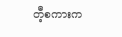တီ့စကားက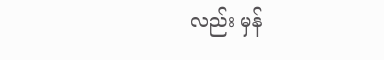လည်း မှန်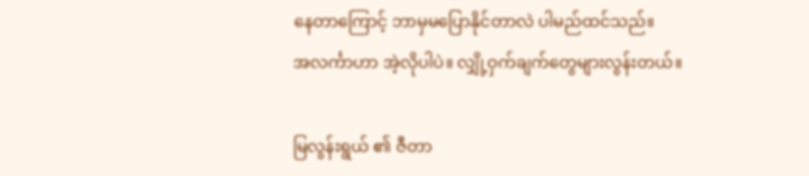နေတာကြောင့် ဘာမှမပြောနိုင်တာလဲ ပါမည်ထင်သည်။
အလင်္ကာဟာ အဲ့လိုပါပဲ။ လျှို့ဝှက်ချက်တွေများလွန်းတယ်။

မြလွန်းရွယ် ၏ ဇီတာ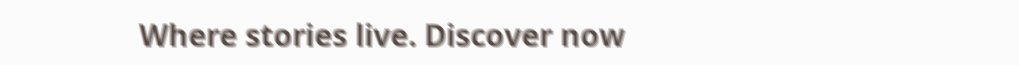Where stories live. Discover now